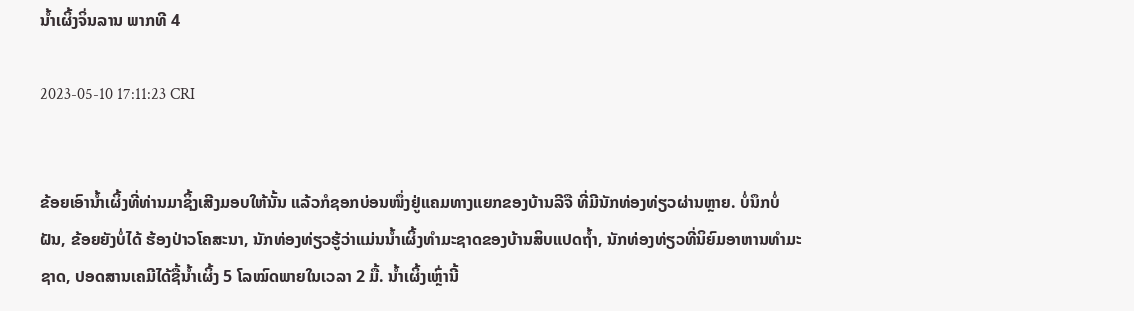ນ້ຳເຜິ້ງຈິ່ນລານ ພາກທີ 4

2023-05-10 17:11:23 CRI


ຂ້ອຍເອົານ້ຳເຜິ້ງທີ່ທ່ານມາຊິ້ງເສີງມອບໃຫ້ນັ້ນ ແລ້ວກໍຊອກບ່ອນໜຶ່ງຢູ່ແຄມທາງແຍກຂອງບ້ານລີຈື ທີ່ມີນັກທ່ອງທ່ຽວຜ່ານຫຼາຍ. ບໍ່ນຶກບໍ່ຝັນ, ຂ້ອຍຍັງບໍ່ໄດ້ ຮ້ອງປ່າວໂຄສະນາ, ນັກທ່ອງທ່ຽວຮູ້ວ່າແມ່ນນ້ຳເຜິ້ງທຳມະຊາດຂອງບ້ານສິບແປດຖ້ຳ, ນັກທ່ອງທ່ຽວທີ່ນິຍົມອາຫານທຳມະຊາດ, ປອດສານເຄມີໄດ້ຊື້ນ້ຳເຜິ້ງ 5 ໂລໝົດພາຍໃນເວລາ 2 ມື້. ນ້ຳເຜິ້ງເຫຼົ່ານີ້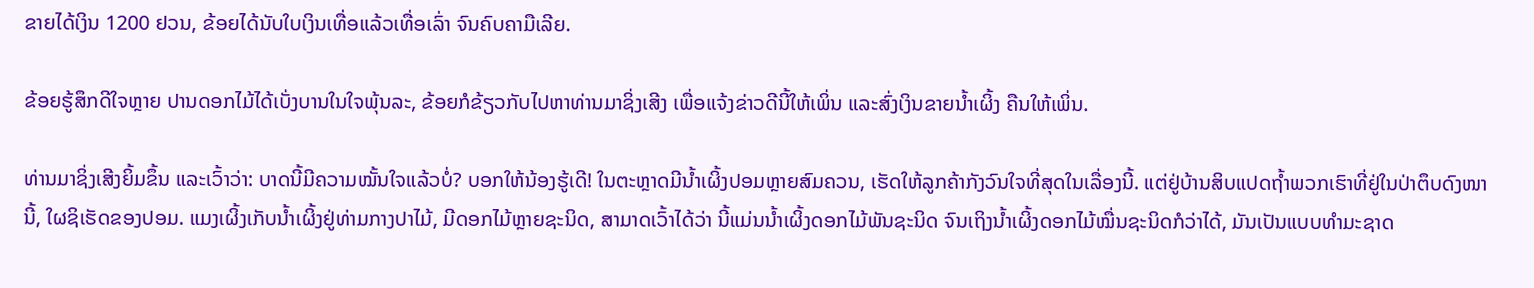ຂາຍໄດ້ເງິນ 1200 ຢວນ, ຂ້ອຍໄດ້ນັບໃບເງິນເທື່ອແລ້ວເທື່ອເລົ່າ ຈົນຄົບຄາມືເລີຍ.

ຂ້ອຍຮູ້ສຶກດີໃຈຫຼາຍ ປານດອກໄມ້ໄດ້ເບັ່ງບານໃນໃຈພຸ້ນລະ, ຂ້ອຍກໍຂ້ຽວກັບໄປຫາທ່ານມາຊິ່ງເສີງ ເພື່ອແຈ້ງຂ່າວດີນີ້ໃຫ້ເພິ່ນ ແລະສົ່ງເງິນຂາຍນ້ຳເຜິ້ງ ຄືນໃຫ້ເພິ່ນ.

ທ່ານມາຊິ່ງເສີງຍິ້ມຂຶ້ນ ແລະເວົ້າວ່າ: ບາດນີ້ມີຄວາມໝັ້ນໃຈແລ້ວບໍ່? ບອກໃຫ້ນ້ອງຮູ້ເດີ! ໃນຕະຫຼາດມີນ້ຳເຜິ້ງປອມຫຼາຍສົມຄວນ, ເຮັດໃຫ້ລູກຄ້າກັງວົນໃຈທີ່ສຸດໃນເລື່ອງນີ້. ແຕ່ຢູ່ບ້ານສິບແປດຖ້ຳພວກເຮົາທີ່ຢູ່ໃນປ່າຕຶບດົງໜານີ້, ໃຜຊິເຮັດຂອງປອມ. ແມງເຜິ້ງເກັບນ້ຳເຜິ້ງຢູ່ທ່າມກາງປາໄມ້, ມີດອກໄມ້ຫຼາຍຊະນິດ, ສາມາດເວົ້າໄດ້ວ່າ ນີ້ແມ່ນນ້ຳເຜິ້ງດອກໄມ້ພັນຊະນິດ ຈົນເຖິງນ້ຳເຜິ້ງດອກໄມ້ໝື່ນຊະນິດກໍວ່າໄດ້, ມັນເປັນແບບທຳມະຊາດ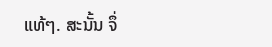ແທ້ໆ. ສະນັ້ນ ຈຶ່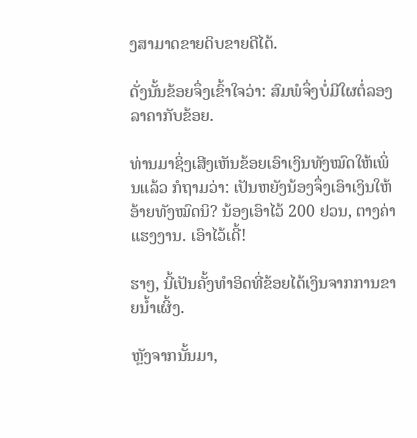ງສາມາດຂາຍດິບຂາຍດີໄດ້.

ດັ່ງນັ້ນຂ້ອຍຈຶ່ງເຂົ້າໃຈວ່າ: ສົມພໍຈຶ່ງບໍ່ມີໃຜຕໍ່ລອງລາຄາກັບຂ້ອຍ.

ທ່ານມາຊິ່ງເສີງເຫັນຂ້ອຍເອົາເງິນທັງໝົດໃຫ້ເພິ່ນແລ້ວ ກໍຖາມວ່າ: ເປັນຫຍັງນ້ອງຈຶ່ງເອົາເງິນໃຫ້ອ້າຍທັງໝົດນິ? ນ້ອງເອົາໄວ້ 200 ຢວນ, ຕາງຄ່າແຮງງານ. ເອົາໄວ້ເດີ້!

ຮາໆ, ນີ້ເປັນຄັ້ງທຳອິດທີ່ຂ້ອຍໄດ້ເງິນຈາກການຂາຍນ້ຳເຜິ້ງ.

ຫຼັງຈາກນັ້ນມາ,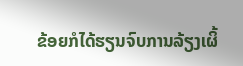ຂ້ອຍກໍໄດ້ຮຽນຈົບການລ້ຽງເຜິ້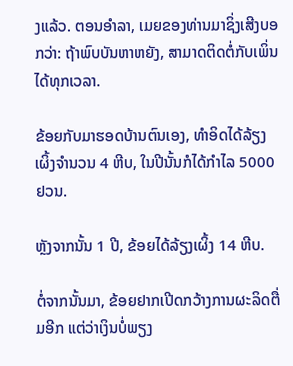ງແລ້ວ. ຕອນອຳລາ, ເມຍຂອງທ່ານມາຊິ່ງເສີງບອກວ່າ: ຖ້າພົບບັນຫາຫຍັງ, ສາມາດຕິດຕໍ່ກັບເພິ່ນໄດ້ທຸກເວລາ.

ຂ້ອຍກັບມາຮອດບ້ານຕົນເອງ, ທຳອິດໄດ້ລ້ຽງເຜິ້ງຈຳນວນ 4 ຫີບ, ໃນປີນັ້ນກໍໄດ້ກຳໄລ 5000 ຢວນ.

ຫຼັງຈາກນັ້ນ 1 ປີ, ຂ້ອຍໄດ້ລ້ຽງເຜິ້ງ 14 ຫີບ.

ຕໍ່ຈາກນັ້ນມາ, ຂ້ອຍຢາກເປີດກວ້າງການຜະລິດຕື່ມອີກ ແຕ່ວ່າເງິນບໍ່ພຽງ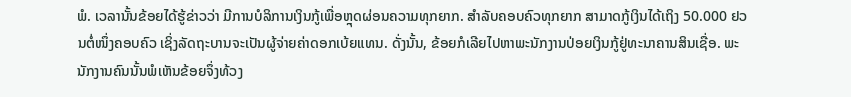ພໍ. ເວລານັ້ນຂ້ອຍໄດ້ຮູ້ຂ່າວວ່າ ມີການບໍລິການເງິນກູ້ເພື່ອຫຼຸດຜ່ອນຄວາມທຸກຍາກ. ສຳລັບຄອບຄົວທຸກຍາກ ສາມາດກູ້ເງິນໄດ້ເຖິງ 50.000 ຢວນຕໍ່ໜຶ່ງຄອບຄົວ ເຊິ່ງລັດຖະບານຈະເປັນຜູ້ຈ່າຍຄ່າດອກເບ້ຍແທນ. ດັ່ງນັ້ນ, ຂ້ອຍກໍເລີຍໄປຫາພະນັກງານປ່ອຍເງິນກູ້ຢູ່ທະນາຄານສິນເຊື່ອ. ພະນັກງານຄົນນັ້ນພໍເຫັນຂ້ອຍຈຶ່ງທ້ວງ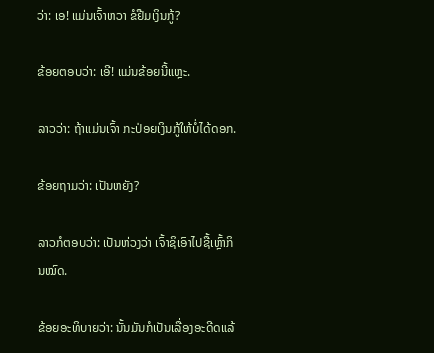ວ່າ: ເອ! ແມ່ນເຈົ້າຫວາ ຂໍຢືມເງິນກູ້?

ຂ້ອຍຕອບວ່າ: ເອີ! ແມ່ນຂ້ອຍນີ້ແຫຼະ.

ລາວວ່າ: ຖ້າແມ່ນເຈົ້າ ກະປ່ອຍເງິນກູ້ໃຫ້ບໍ່ໄດ້ດອກ.

ຂ້ອຍຖາມວ່າ: ເປັນຫຍັງ?

ລາວກໍຕອບວ່າ: ເປັນຫ່ວງວ່າ ເຈົ້າຊິເອົາໄປຊື້ເຫຼົ້າກິນໝົດ.

ຂ້ອຍອະທິບາຍວ່າ: ນັ້ນມັນກໍເປັນເລື່ອງອະດີດແລ້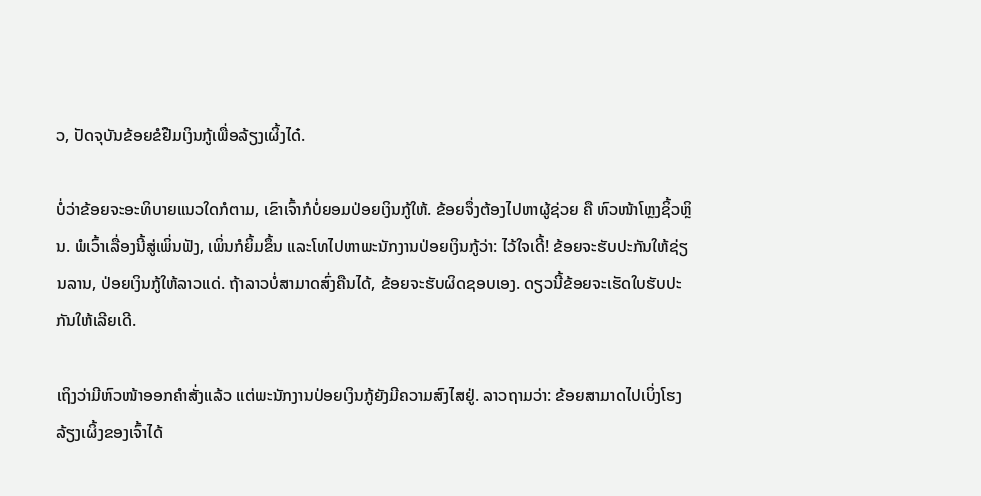ວ, ປັດຈຸບັນຂ້ອຍຂໍຢືມເງິນກູ້ເພື່ອລ້ຽງເຜິ້ງໄດ໋.

ບໍ່ວ່າຂ້ອຍຈະອະທິບາຍແນວໃດກໍຕາມ, ເຂົາເຈົ້າກໍບໍ່ຍອມປ່ອຍເງິນກູ້ໃຫ້. ຂ້ອຍຈຶ່ງຕ້ອງໄປຫາຜູ້ຊ່ວຍ ຄື ຫົວໜ້າໂຫຼງຊິ້ວຫຼິນ. ພໍເວົ້າເລື່ອງນີ້ສູ່ເພິ່ນຟັງ, ເພິ່ນກໍຍິ້ມຂຶ້ນ ແລະໂທໄປຫາພະນັກງານປ່ອຍເງິນກູ້ວ່າ: ໄວ້ໃຈເດີ້! ຂ້ອຍຈະຮັບປະກັນໃຫ້ຊ່ຽນລານ, ປ່ອຍເງິນກູ້ໃຫ້ລາວແດ່. ຖ້າລາວບໍ່ສາມາດສົ່ງຄືນໄດ້, ຂ້ອຍຈະຮັບຜິດຊອບເອງ. ດຽວນີ້ຂ້ອຍຈະເຮັດໃບຮັບປະກັນໃຫ້ເລີຍເດີ.

ເຖິງວ່າມີຫົວໜ້າອອກຄຳສັ່ງແລ້ວ ແຕ່ພະນັກງານປ່ອຍເງິນກູ້ຍັງມີຄວາມສົງໄສຢູ່. ລາວຖາມວ່າ: ຂ້ອຍສາມາດໄປເບິ່ງໂຮງລ້ຽງເຜິ້ງຂອງເຈົ້າໄດ້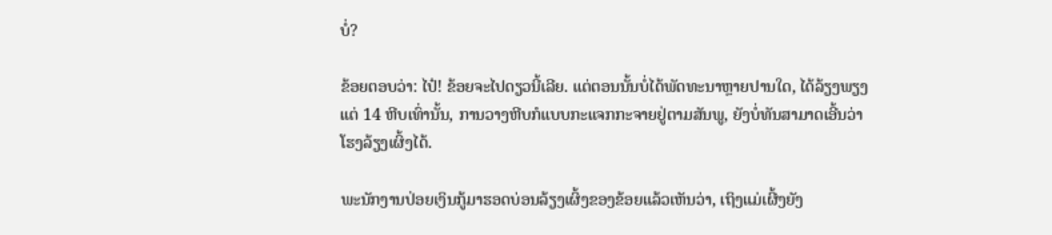ບໍ່?

ຂ້ອຍຕອບວ່າ: ໄປ໋! ຂ້ອຍຈະໄປດຽວນີ້ເລີຍ. ແຕ່ຕອນນັ້ນບໍ່ໄດ້ພັດທະນາຫຼາຍປານໃດ, ໄດ້ລ້ຽງພຽງແຕ່ 14 ຫີບເທົ່ານັ້ນ, ການວາງຫີບກໍແບບກະແຈກກະຈາຍຢູ່ຕາມສັນພູ, ຍັງບໍ່ທັນສາມາດເອີ້ນວ່າ ໂຮງລ້ຽງເຜິ້ງໄດ້.

ພະນັກງານປ່ອຍເງິນກູ້ມາຮອດບ່ອນລ້ຽງເຜິ້ງຂອງຂ້ອຍແລ້ວເຫັນວ່າ, ເຖິງແມ່ເຜີ້ງຍັງ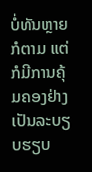ບໍ່ທັນຫຼາຍກໍຕາມ ແຕ່ກໍມີການຄຸ້ມຄອງຢ່າງເປັນລະບຽບຮຽບ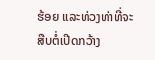ຮ້ອຍ ແລະທ່ວງທ່າທີ່ຈະສືບຕໍ່ເປີດກວ້າງ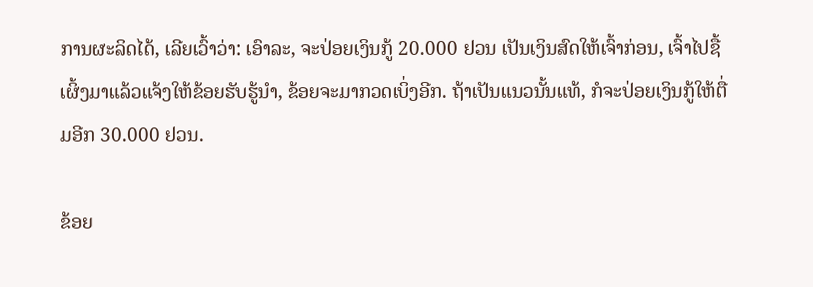ການຜະລິດໄດ້, ເລີຍເວົ້າວ່າ: ເອົາລະ, ຈະປ່ອຍເງິນກູ້ 20.000 ຢວນ ເປັນເງິນສົດໃຫ້ເຈົ້າກ່ອນ, ເຈົ້າໄປຊື້ເຜິ້ງມາແລ້ວແຈ້ງໃຫ້ຂ້ອຍຮັບຮູ້ນໍາ, ຂ້ອຍຈະມາກວດເບິ່ງອີກ. ຖ້າເປັນແນວນັ້ນແທ້, ກໍຈະປ່ອຍເງິນກູ້ໃຫ້ຕື່ມອີກ 30.000 ຢວນ.

ຂ້ອຍ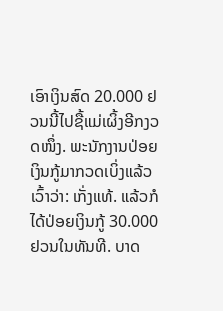ເອົາເງິນສົດ 20.000 ຢວນນີ້ໄປຊື້ແມ່ເຜິ້ງອີກງວດໜຶ່ງ. ພະນັກງານປ່ອຍເງິນກູ້ມາກວດເບິ່ງແລ້ວເວົ້າວ່າ: ເກັ່ງແທ້. ແລ້ວກໍໄດ້ປ່ອຍເງິນກູ້ 30.000 ຢວນໃນທັນທີ. ບາດ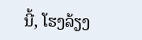ນີ້, ໂຮງລ້ຽງ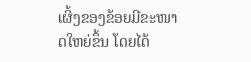ເຜິ້ງຂອງຂ້ອຍມີຂະໜາດໃຫຍ່ຂຶ້ນ ໂດຍໄດ້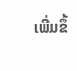ເພີ່ມຂຶ້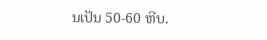ນເປັນ 50-60 ຫີບ.